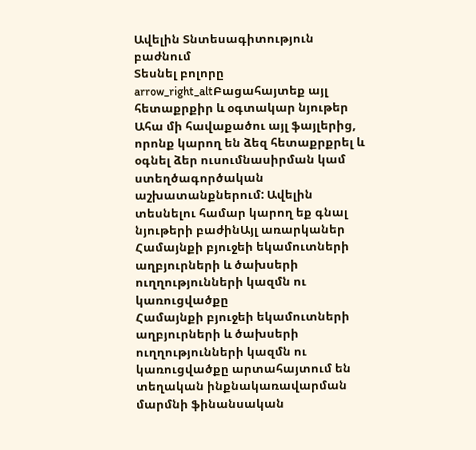Ավելին Տնտեսագիտություն բաժնում
Տեսնել բոլորը arrow_right_altԲացահայտեք այլ հետաքրքիր և օգտակար նյութեր
Ահա մի հավաքածու այլ ֆայլերից, որոնք կարող են ձեզ հետաքրքրել և օգնել ձեր ուսումնասիրման կամ ստեղծագործական աշխատանքներում: Ավելին տեսնելու համար կարող եք գնալ նյութերի բաժինԱյլ առարկաներ
Համայնքի բյուջեի եկամուտների աղբյուրների և ծախսերի ուղղությունների կազմն ու կառուցվածքը
Համայնքի բյուջեի եկամուտների աղբյուրների և ծախսերի ուղղությունների կազմն ու կառուցվածքը արտահայտում են տեղական ինքնակառավարման մարմնի ֆինանսական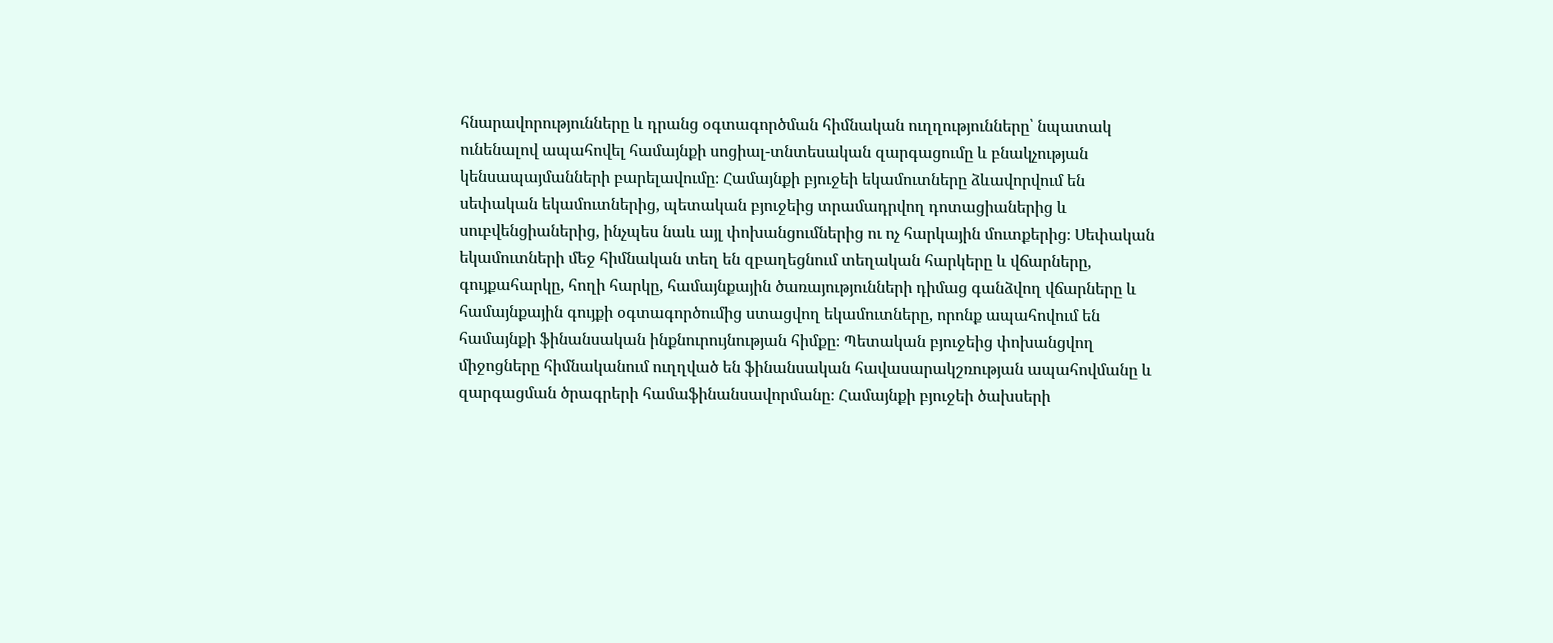հնարավորությունները և դրանց օգտագործման հիմնական ուղղությունները՝ նպատակ ունենալով ապահովել համայնքի սոցիալ-տնտեսական զարգացումը և բնակչության կենսապայմանների բարելավումը։ Համայնքի բյուջեի եկամուտները ձևավորվում են սեփական եկամուտներից, պետական բյուջեից տրամադրվող դոտացիաներից և սուբվենցիաներից, ինչպես նաև այլ փոխանցումներից ու ոչ հարկային մուտքերից։ Սեփական եկամուտների մեջ հիմնական տեղ են զբաղեցնում տեղական հարկերը և վճարները, գույքահարկը, հողի հարկը, համայնքային ծառայությունների դիմաց գանձվող վճարները և համայնքային գույքի օգտագործումից ստացվող եկամուտները, որոնք ապահովում են համայնքի ֆինանսական ինքնուրույնության հիմքը։ Պետական բյուջեից փոխանցվող միջոցները հիմնականում ուղղված են ֆինանսական հավասարակշռության ապահովմանը և զարգացման ծրագրերի համաֆինանսավորմանը։ Համայնքի բյուջեի ծախսերի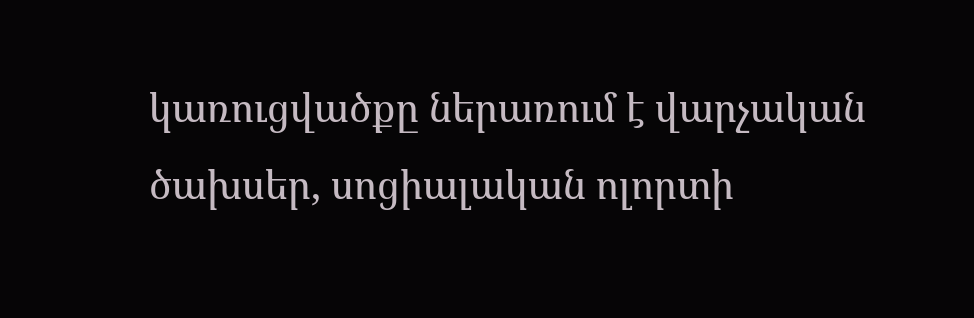կառուցվածքը ներառում է վարչական ծախսեր, սոցիալական ոլորտի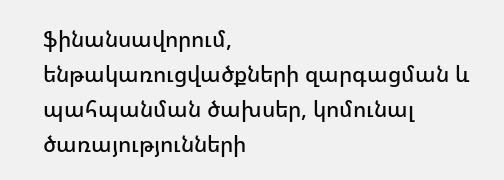ֆինանսավորում, ենթակառուցվածքների զարգացման և պահպանման ծախսեր, կոմունալ ծառայությունների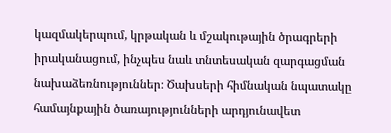կազմակերպում, կրթական և մշակութային ծրագրերի իրականացում, ինչպես նաև տնտեսական զարգացման նախաձեռնություններ։ Ծախսերի հիմնական նպատակը համայնքային ծառայությունների արդյունավետ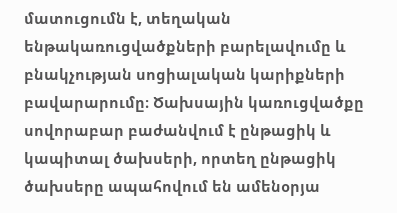մատուցումն է, տեղական ենթակառուցվածքների բարելավումը և բնակչության սոցիալական կարիքների բավարարումը։ Ծախսային կառուցվածքը սովորաբար բաժանվում է ընթացիկ և կապիտալ ծախսերի, որտեղ ընթացիկ ծախսերը ապահովում են ամենօրյա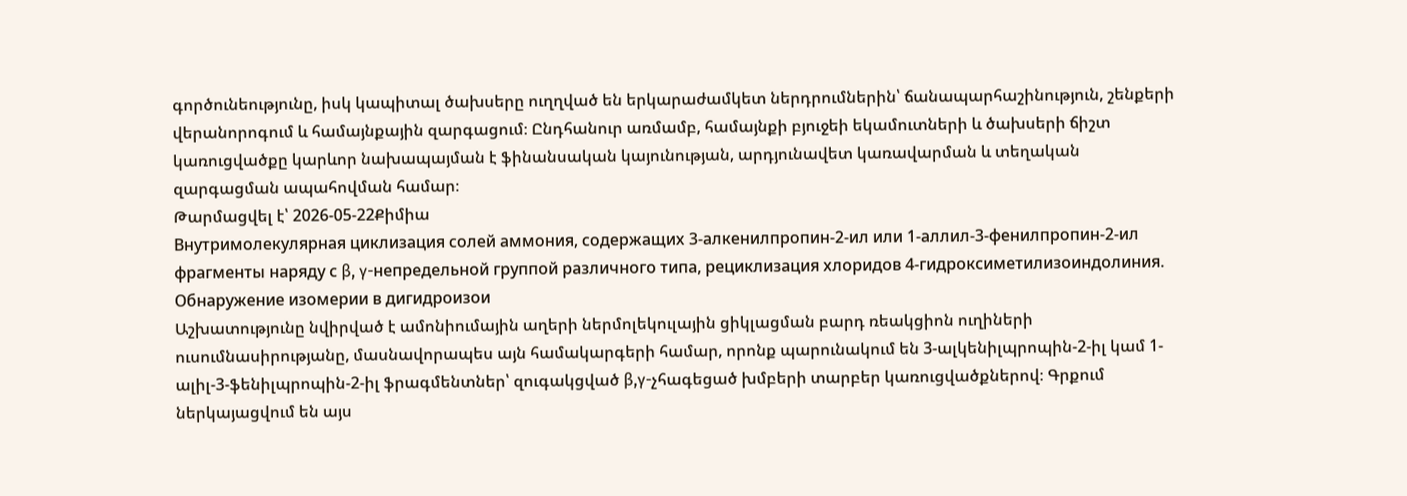գործունեությունը, իսկ կապիտալ ծախսերը ուղղված են երկարաժամկետ ներդրումներին՝ ճանապարհաշինություն, շենքերի վերանորոգում և համայնքային զարգացում։ Ընդհանուր առմամբ, համայնքի բյուջեի եկամուտների և ծախսերի ճիշտ կառուցվածքը կարևոր նախապայման է ֆինանսական կայունության, արդյունավետ կառավարման և տեղական զարգացման ապահովման համար։
Թարմացվել է՝ 2026-05-22Քիմիա
Внутримолекулярная циклизация солей аммония, содержащих 3-алкенилпропин-2-ил или 1-аллил-3-фенилпропин-2-ил фрагменты наряду с β, γ-непредельной группой различного типа, рециклизация хлоридов 4-гидроксиметилизоиндолиния. Обнаружение изомерии в дигидроизои
Աշխատությունը նվիրված է ամոնիումային աղերի ներմոլեկուլային ցիկլացման բարդ ռեակցիոն ուղիների ուսումնասիրությանը, մասնավորապես այն համակարգերի համար, որոնք պարունակում են 3-ալկենիլպրոպին-2-իլ կամ 1-ալիլ-3-ֆենիլպրոպին-2-իլ ֆրագմենտներ՝ զուգակցված β,γ-չհագեցած խմբերի տարբեր կառուցվածքներով։ Գրքում ներկայացվում են այս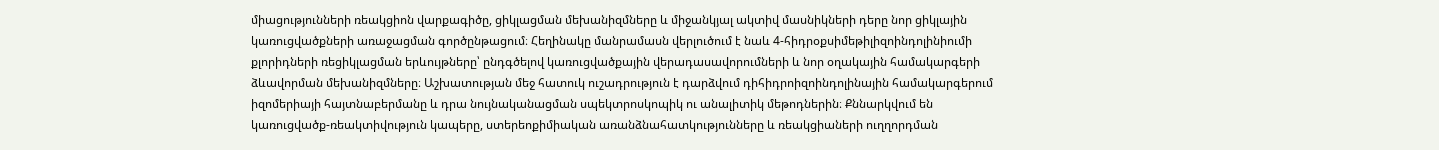միացությունների ռեակցիոն վարքագիծը, ցիկլացման մեխանիզմները և միջանկյալ ակտիվ մասնիկների դերը նոր ցիկլային կառուցվածքների առաջացման գործընթացում։ Հեղինակը մանրամասն վերլուծում է նաև 4-հիդրօքսիմեթիլիզոինդոլինիումի քլորիդների ռեցիկլացման երևույթները՝ ընդգծելով կառուցվածքային վերադասավորումների և նոր օղակային համակարգերի ձևավորման մեխանիզմները։ Աշխատության մեջ հատուկ ուշադրություն է դարձվում դիհիդրոիզոինդոլինային համակարգերում իզոմերիայի հայտնաբերմանը և դրա նույնականացման սպեկտրոսկոպիկ ու անալիտիկ մեթոդներին։ Քննարկվում են կառուցվածք-ռեակտիվություն կապերը, ստերեոքիմիական առանձնահատկությունները և ռեակցիաների ուղղորդման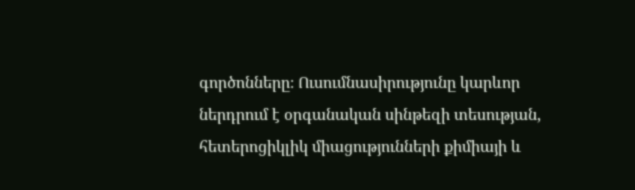գործոնները։ Ուսումնասիրությունը կարևոր ներդրում է օրգանական սինթեզի տեսության, հետերոցիկլիկ միացությունների քիմիայի և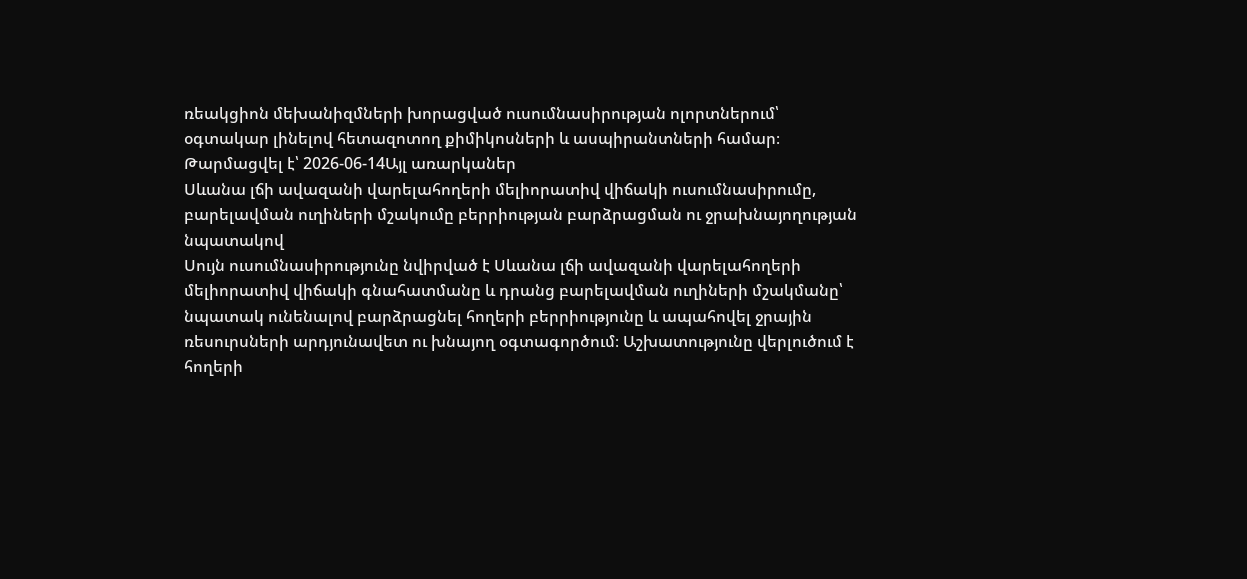ռեակցիոն մեխանիզմների խորացված ուսումնասիրության ոլորտներում՝ օգտակար լինելով հետազոտող քիմիկոսների և ասպիրանտների համար։
Թարմացվել է՝ 2026-06-14Այլ առարկաներ
Սևանա լճի ավազանի վարելահողերի մելիորատիվ վիճակի ուսումնասիրումը, բարելավման ուղիների մշակումը բերրիության բարձրացման ու ջրախնայողության նպատակով
Սույն ուսումնասիրությունը նվիրված է Սևանա լճի ավազանի վարելահողերի մելիորատիվ վիճակի գնահատմանը և դրանց բարելավման ուղիների մշակմանը՝ նպատակ ունենալով բարձրացնել հողերի բերրիությունը և ապահովել ջրային ռեսուրսների արդյունավետ ու խնայող օգտագործում։ Աշխատությունը վերլուծում է հողերի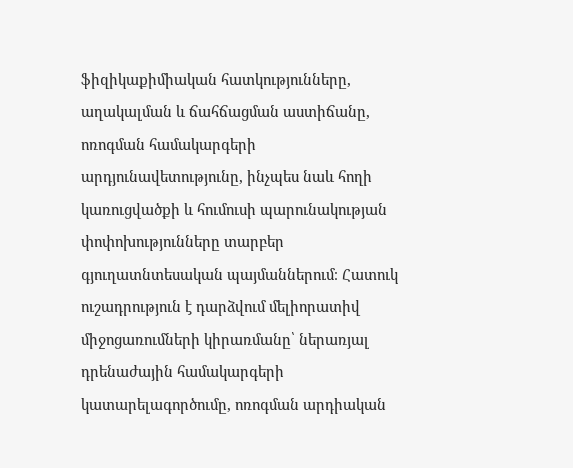ֆիզիկաքիմիական հատկությունները, աղակալման և ճահճացման աստիճանը, ոռոգման համակարգերի արդյունավետությունը, ինչպես նաև հողի կառուցվածքի և հումուսի պարունակության փոփոխությունները տարբեր գյուղատնտեսական պայմաններում։ Հատուկ ուշադրություն է դարձվում մելիորատիվ միջոցառումների կիրառմանը՝ ներառյալ դրենաժային համակարգերի կատարելագործումը, ոռոգման արդիական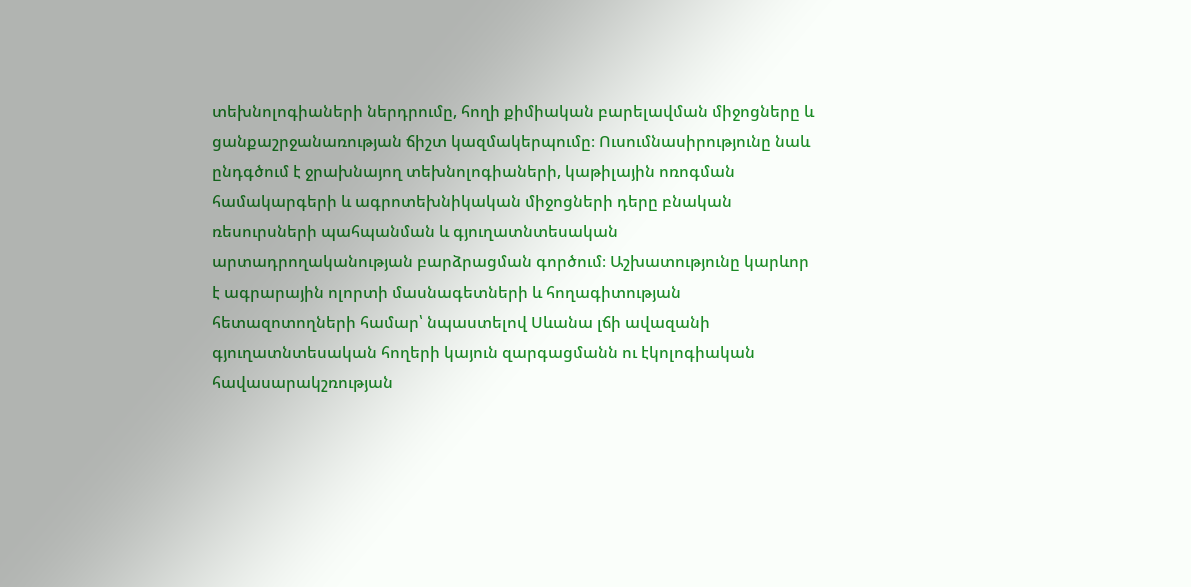տեխնոլոգիաների ներդրումը, հողի քիմիական բարելավման միջոցները և ցանքաշրջանառության ճիշտ կազմակերպումը։ Ուսումնասիրությունը նաև ընդգծում է ջրախնայող տեխնոլոգիաների, կաթիլային ոռոգման համակարգերի և ագրոտեխնիկական միջոցների դերը բնական ռեսուրսների պահպանման և գյուղատնտեսական արտադրողականության բարձրացման գործում։ Աշխատությունը կարևոր է ագրարային ոլորտի մասնագետների և հողագիտության հետազոտողների համար՝ նպաստելով Սևանա լճի ավազանի գյուղատնտեսական հողերի կայուն զարգացմանն ու էկոլոգիական հավասարակշռության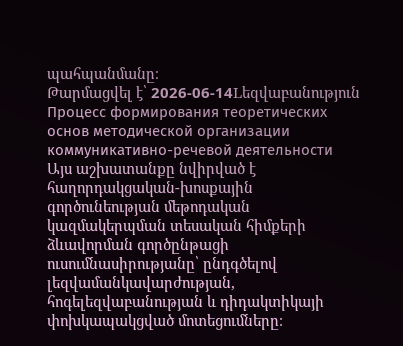պահպանմանը։
Թարմացվել է՝ 2026-06-14Lեզվաբանություն
Процесс формирования теоретических основ методической организации коммуникативно-речевой деятельности
Այս աշխատանքը նվիրված է հաղորդակցական-խոսքային գործունեության մեթոդական կազմակերպման տեսական հիմքերի ձևավորման գործընթացի ուսումնասիրությանը՝ ընդգծելով լեզվամանկավարժության, հոգելեզվաբանության և դիդակտիկայի փոխկապակցված մոտեցումները։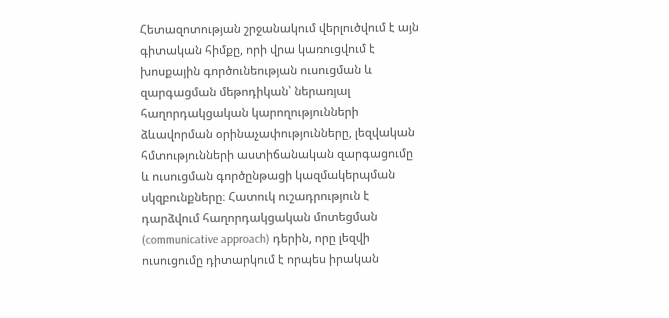Հետազոտության շրջանակում վերլուծվում է այն գիտական հիմքը, որի վրա կառուցվում է խոսքային գործունեության ուսուցման և զարգացման մեթոդիկան՝ ներառյալ հաղորդակցական կարողությունների ձևավորման օրինաչափությունները, լեզվական հմտությունների աստիճանական զարգացումը և ուսուցման գործընթացի կազմակերպման սկզբունքները։ Հատուկ ուշադրություն է դարձվում հաղորդակցական մոտեցման (communicative approach) դերին, որը լեզվի ուսուցումը դիտարկում է որպես իրական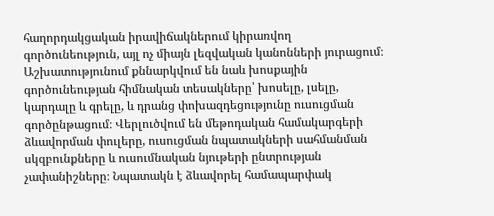հաղորդակցական իրավիճակներում կիրառվող գործունեություն, այլ ոչ միայն լեզվական կանոնների յուրացում։ Աշխատությունում քննարկվում են նաև խոսքային գործունեության հիմնական տեսակները՝ խոսելը, լսելը, կարդալը և գրելը, և դրանց փոխազդեցությունը ուսուցման գործընթացում։ Վերլուծվում են մեթոդական համակարգերի ձևավորման փուլերը, ուսուցման նպատակների սահմանման սկզբունքները և ուսումնական նյութերի ընտրության չափանիշները։ Նպատակն է ձևավորել համապարփակ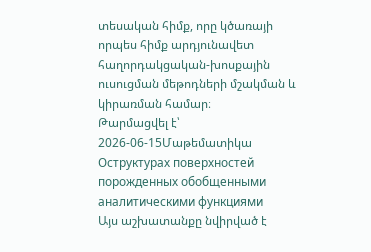տեսական հիմք, որը կծառայի որպես հիմք արդյունավետ հաղորդակցական-խոսքային ուսուցման մեթոդների մշակման և կիրառման համար։
Թարմացվել է՝ 2026-06-15Մաթեմատիկա
Оструктурах поверхностей порожденных обобщенными аналитическими функциями
Այս աշխատանքը նվիրված է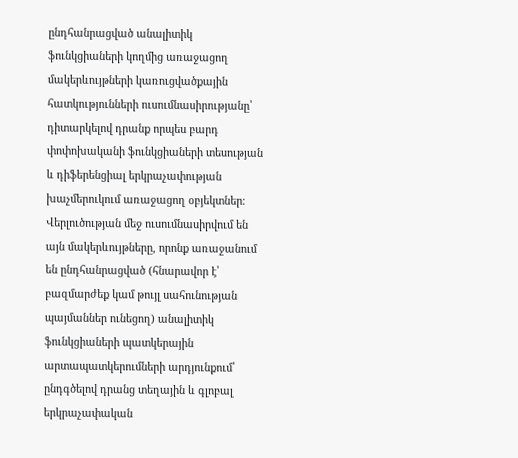ընդհանրացված անալիտիկ ֆունկցիաների կողմից առաջացող մակերևույթների կառուցվածքային հատկությունների ուսումնասիրությանը՝ դիտարկելով դրանք որպես բարդ փոփոխականի ֆունկցիաների տեսության և դիֆերենցիալ երկրաչափության խաչմերուկում առաջացող օբյեկտներ։ Վերլուծության մեջ ուսումնասիրվում են այն մակերևույթները, որոնք առաջանում են ընդհանրացված (հնարավոր է՝ բազմարժեք կամ թույլ սահունության պայմաններ ունեցող) անալիտիկ ֆունկցիաների պատկերային արտապատկերումների արդյունքում՝ ընդգծելով դրանց տեղային և գլոբալ երկրաչափական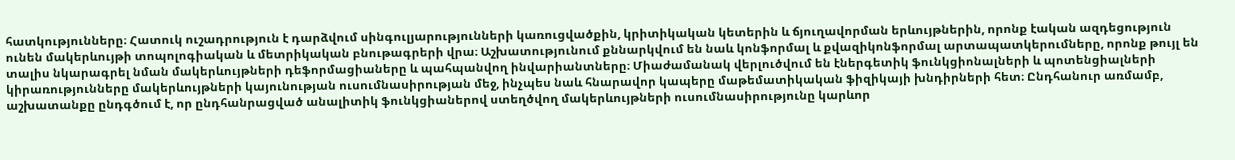հատկությունները։ Հատուկ ուշադրություն է դարձվում սինգուլյարությունների կառուցվածքին, կրիտիկական կետերին և ճյուղավորման երևույթներին, որոնք էական ազդեցություն ունեն մակերևույթի տոպոլոգիական և մետրիկական բնութագրերի վրա։ Աշխատությունում քննարկվում են նաև կոնֆորմալ և քվազիկոնֆորմալ արտապատկերումները, որոնք թույլ են տալիս նկարագրել նման մակերևույթների դեֆորմացիաները և պահպանվող ինվարիանտները։ Միաժամանակ վերլուծվում են էներգետիկ ֆունկցիոնալների և պոտենցիալների կիրառությունները մակերևույթների կայունության ուսումնասիրության մեջ, ինչպես նաև հնարավոր կապերը մաթեմատիկական ֆիզիկայի խնդիրների հետ։ Ընդհանուր առմամբ, աշխատանքը ընդգծում է, որ ընդհանրացված անալիտիկ ֆունկցիաներով ստեղծվող մակերևույթների ուսումնասիրությունը կարևոր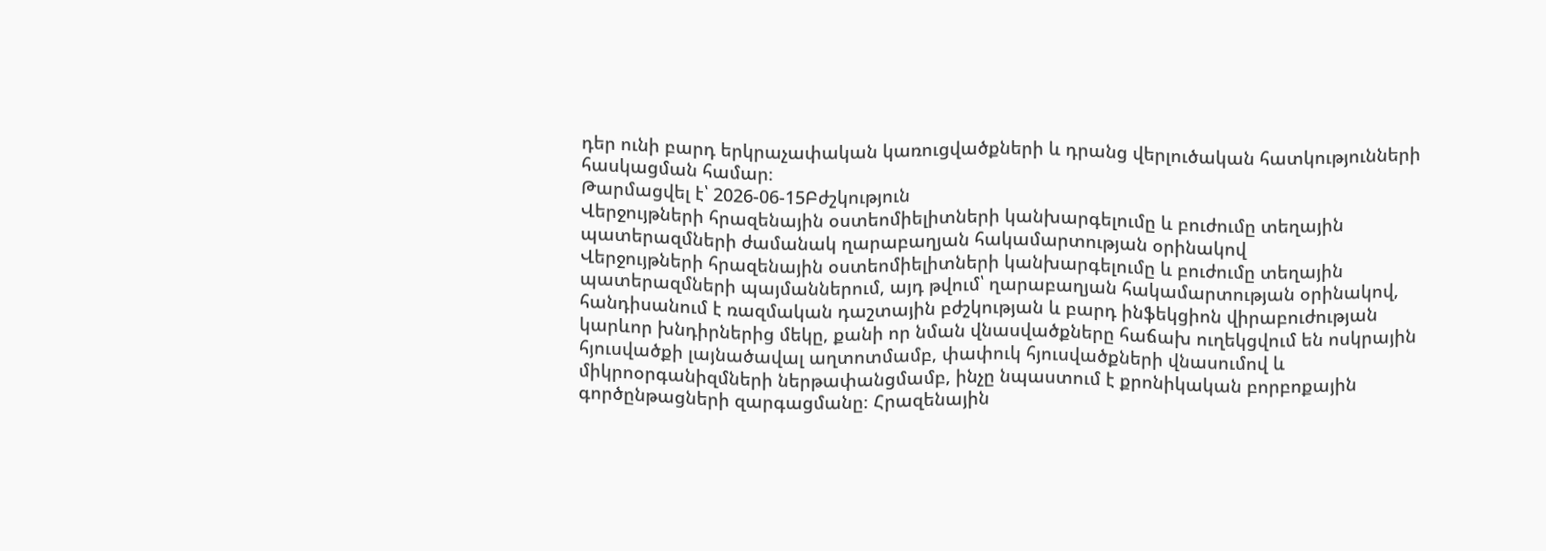դեր ունի բարդ երկրաչափական կառուցվածքների և դրանց վերլուծական հատկությունների հասկացման համար։
Թարմացվել է՝ 2026-06-15Բժշկություն
Վերջույթների հրազենային օստեոմիելիտների կանխարգելումը և բուժումը տեղային պատերազմների ժամանակ ղարաբաղյան հակամարտության օրինակով
Վերջույթների հրազենային օստեոմիելիտների կանխարգելումը և բուժումը տեղային պատերազմների պայմաններում, այդ թվում՝ ղարաբաղյան հակամարտության օրինակով, հանդիսանում է ռազմական դաշտային բժշկության և բարդ ինֆեկցիոն վիրաբուժության կարևոր խնդիրներից մեկը, քանի որ նման վնասվածքները հաճախ ուղեկցվում են ոսկրային հյուսվածքի լայնածավալ աղտոտմամբ, փափուկ հյուսվածքների վնասումով և միկրոօրգանիզմների ներթափանցմամբ, ինչը նպաստում է քրոնիկական բորբոքային գործընթացների զարգացմանը։ Հրազենային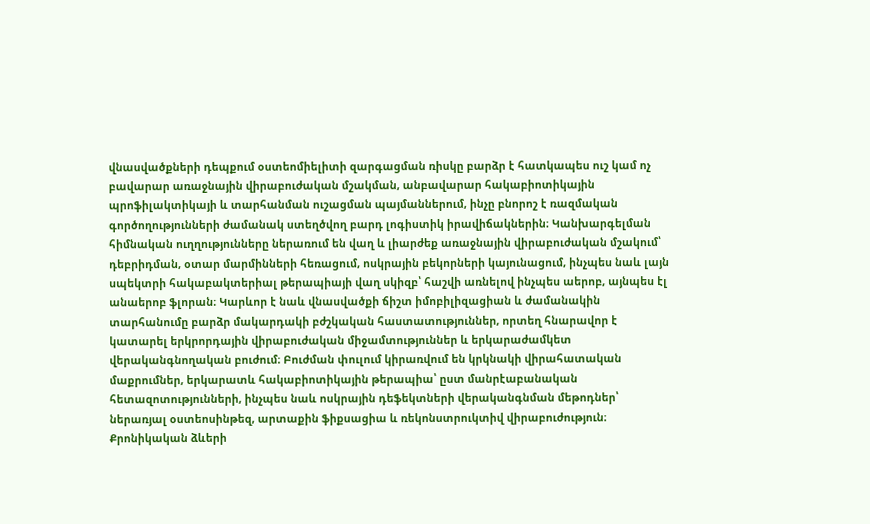վնասվածքների դեպքում օստեոմիելիտի զարգացման ռիսկը բարձր է հատկապես ուշ կամ ոչ բավարար առաջնային վիրաբուժական մշակման, անբավարար հակաբիոտիկային պրոֆիլակտիկայի և տարհանման ուշացման պայմաններում, ինչը բնորոշ է ռազմական գործողությունների ժամանակ ստեղծվող բարդ լոգիստիկ իրավիճակներին։ Կանխարգելման հիմնական ուղղությունները ներառում են վաղ և լիարժեք առաջնային վիրաբուժական մշակում՝ դեբրիդման, օտար մարմինների հեռացում, ոսկրային բեկորների կայունացում, ինչպես նաև լայն սպեկտրի հակաբակտերիալ թերապիայի վաղ սկիզբ՝ հաշվի առնելով ինչպես աերոբ, այնպես էլ անաերոբ ֆլորան։ Կարևոր է նաև վնասվածքի ճիշտ իմոբիլիզացիան և ժամանակին տարհանումը բարձր մակարդակի բժշկական հաստատություններ, որտեղ հնարավոր է կատարել երկրորդային վիրաբուժական միջամտություններ և երկարաժամկետ վերականգնողական բուժում։ Բուժման փուլում կիրառվում են կրկնակի վիրահատական մաքրումներ, երկարատև հակաբիոտիկային թերապիա՝ ըստ մանրէաբանական հետազոտությունների, ինչպես նաև ոսկրային դեֆեկտների վերականգնման մեթոդներ՝ ներառյալ օստեոսինթեզ, արտաքին ֆիքսացիա և ռեկոնստրուկտիվ վիրաբուժություն։ Քրոնիկական ձևերի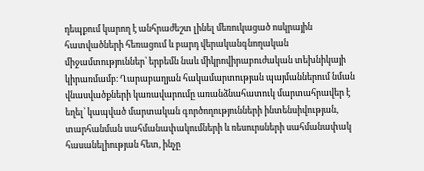դեպքում կարող է անհրաժեշտ լինել մեռուկացած ոսկրային հատվածների հեռացում և բարդ վերականգնողական միջամտություններ՝ երբեմն նաև միկրովիրաբուժական տեխնիկայի կիրառմամբ։ Ղարաբաղյան հակամարտության պայմաններում նման վնասվածքների կառավարումը առանձնահատուկ մարտահրավեր է եղել՝ կապված մարտական գործողությունների ինտենսիվության, տարհանման սահմանափակումների և ռեսուրսների սահմանափակ հասանելիության հետ, ինչը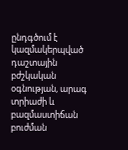ընդգծում է կազմակերպված դաշտային բժշկական օգնության, արագ տրիաժի և բազմաստիճան բուժման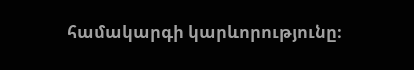համակարգի կարևորությունը։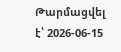Թարմացվել է՝ 2026-06-15